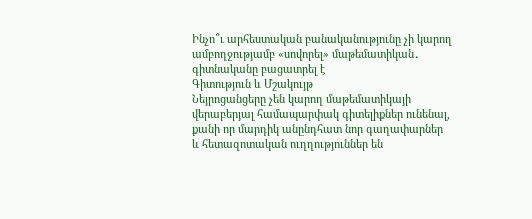Ինչո՞ւ արհեստական բանականությունը չի կարող ամբողջությամբ «սովորել» մաթեմատիկան․ գիտնականը բացատրել է
Գիտություն և Մշակույթ
Նեյրոցանցերը չեն կարող մաթեմատիկայի վերաբերյալ համապարփակ գիտելիքներ ունենալ, քանի որ մարդիկ անընդհատ նոր գաղափարներ և հետազոտական ուղղություններ են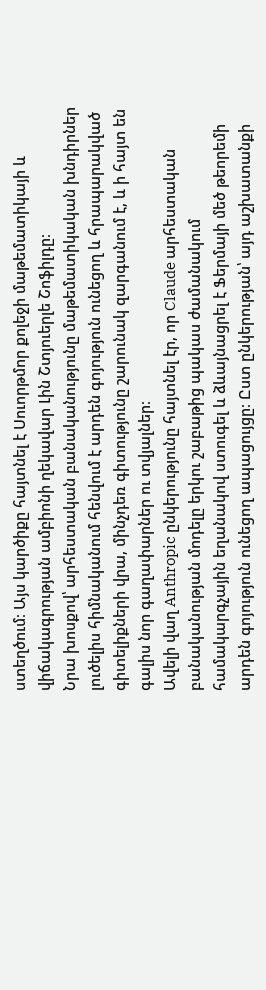ստեղծում։ Այս կարծիքը հայտնել է Սուորթմոր քոլեջի մաթեմատիկայի և վիճակագրության ամբիոնի ղեկավար Լին Շտյուերլե Շոֆիլդը։
Նրա խոսքով՝ արհեստական բանականությունը մաթեմատիկական խնդիրներ լուծելիս հիմնականում հենվում է արդեն գոյություն ունեցող և հրապարակված գիտելիքների վրա, մինչդեռ գիտությունը շարունակ զարգանում է, և ի հայտ են գալիս նոր գաղափարներ ու տվյալներ։
Ավելի վաղ Anthropic ընկերությունը հայտնել էր, որ Claude արհեստական բանականության մոդելը երկու շաբաթից պակաս ժամանակում համակարգչային եղանակով ստուգել և ձևայնացրել է Ֆերմայի մեծ թեորեմի արդեն գոյություն ունեցող ապացույցը։ Ըստ ընկերության՝ այդ աշխատանքի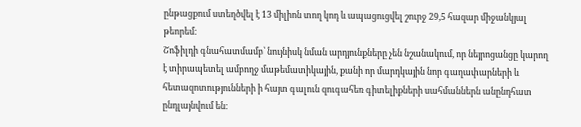ընթացքում ստեղծվել է 13 միլիոն տող կոդ և ապացուցվել շուրջ 29,5 հազար միջանկյալ թեորեմ։
Շոֆիլդի գնահատմամբ՝ նույնիսկ նման արդյունքները չեն նշանակում, որ նեյրոցանցը կարող է տիրապետել ամբողջ մաթեմատիկային, քանի որ մարդկային նոր գաղափարների և հետազոտությունների ի հայտ գալուն զուգահեռ գիտելիքների սահմաններն անընդհատ ընդլայնվում են։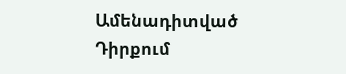Ամենադիտված
Դիրքում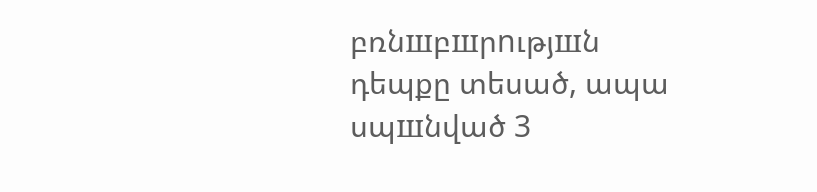բռնшբшրnւթյшն դեպքը տեսած, ապա սպшնված 3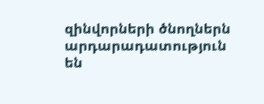զինվորների ծնողներն արդարադատություն են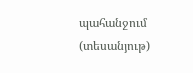պահանջում (տեսանյութ)